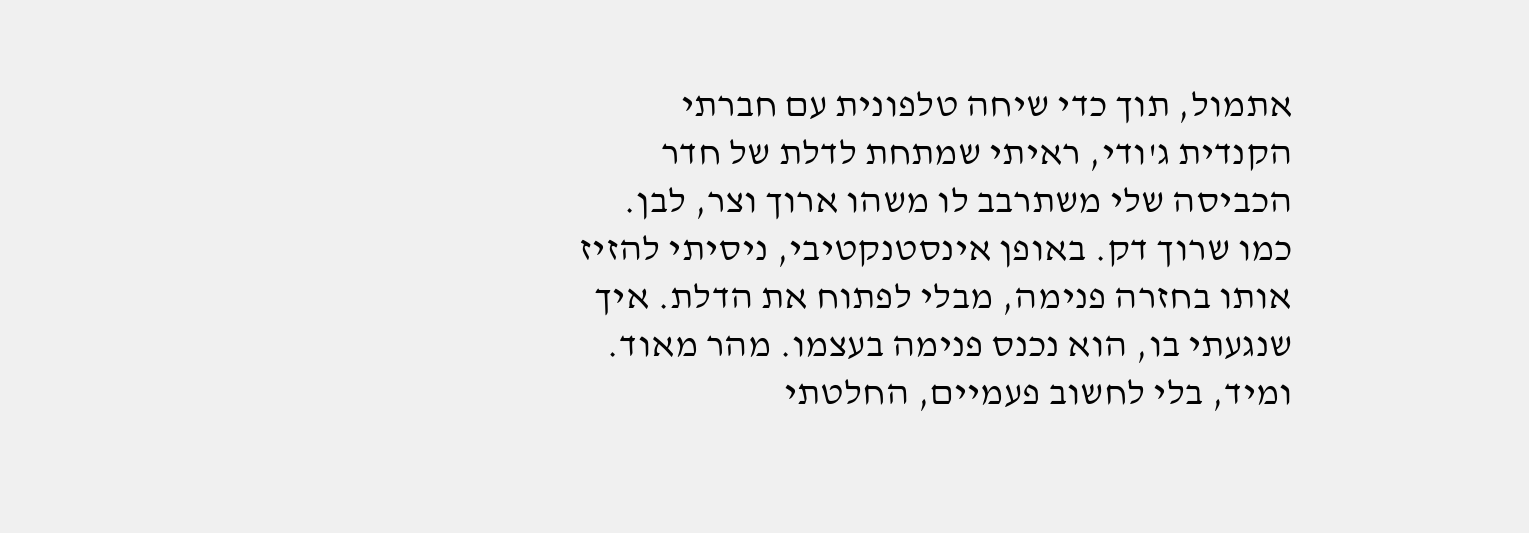אתמול, תוך כדי שיחה טלפונית עם חברתי הקנדית ג'ודי, ראיתי שמתחת לדלת של חדר הכביסה שלי משתרבב לו משהו ארוך וצר, לבן. כמו שרוך דק. באופן אינסטנקטיבי, ניסיתי להזיז אותו בחזרה פנימה, מבלי לפתוח את הדלת. איך שנגעתי בו, הוא נכנס פנימה בעצמו. מהר מאוד. ומיד, בלי לחשוב פעמיים, החלטתי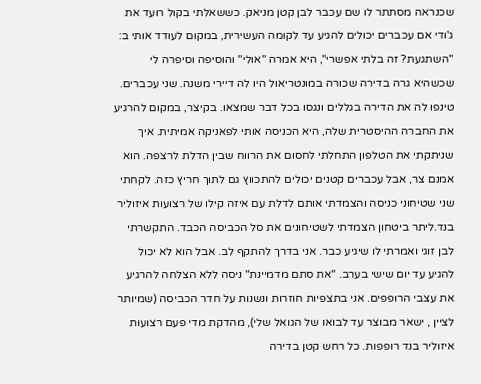שכנראה מסתתר לו שם עכבר לבן קטן מניאק. כששאלתי בקול רועד את ג'ודי אם עכברים יכולים להגיע עד לקומה העשירית, במקום לעודד אותי ב: "השתגעת? זה בלתי אפשרי", היא אמרה "אולי" והוסיפה וסיפרה לי שכשהיא גרה בדירה שכורה במונטריאול היו לה דיירי משנה. שני עכברים. טינפו לה את הדירה בגללים ונגסו בכל דבר שמצאו. בקיצר, במקום להרגיע את החברה ההיסטרית שלה, היא הכניסה אותי לפאניקה אמיתית. איך שניתקתי את הטלפון התחלתי לחסום את הרווח שבין הדלת לרצפה. הוא אמנם צר, אבל עכברים קטנים יכולים להתכווץ גם לתוך חריץ כזה. לקחתי שני שטיחוני כניסה והצמדתי אותם לדלת עם איזה קילו של רצועות איזוליר בנד.ליתר ביטחון הצמדתי לשטיחונים את סל הכביסה הכבד. התקשרתי לבן זוגי ואמרתי לו שיגיע כבר. אני בדרך להתקף לב. אבל הוא לא יכול להגיע עד יום שישי בערב. "את סתם מדמיינת" ניסה ללא הצלחה להרגיע את עצבי הרופפים. אני בתצפיות חוזרות ונשנות על חדר הכביסה (שמיותר לציין , ישאר מבוצר עד לבואו של הגואל שלי), מהדקת מדי פעם רצועות איזוליר בנד רופפות. כל רחש קטן בדירה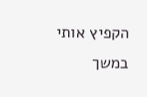הקפיץ אותי במשך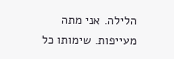הלילה. אני מתה מעייפות. שימותו כל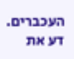העכברים.
דע את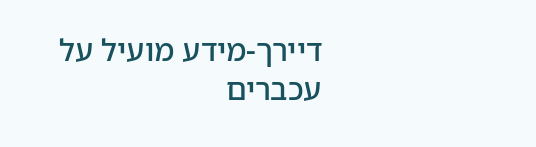דיירך-מידע מועיל על עכברים